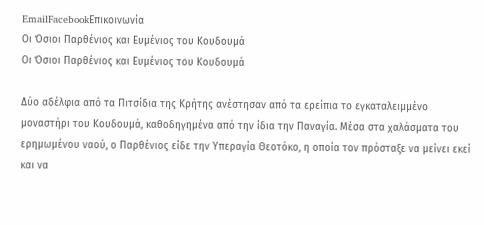EmailFacebookΕπικοινωνία
Οι Όσιοι Παρθένιος και Ευμένιος του Κουδουμά
Οι Όσιοι Παρθένιος και Ευμένιος του Κουδουμά

Δύο αδέλφια από τα Πιτσίδια της Κρήτης ανέστησαν από τα ερείπια το εγκαταλειμμένο μοναστήρι του Κουδουμά, καθοδηγημένα από την ίδια την Παναγία. Μέσα στα χαλάσματα του ερημωμένου ναού, ο Παρθένιος είδε την Υπεραγία Θεοτόκο, η οποία τον πρόσταξε να μείνει εκεί και να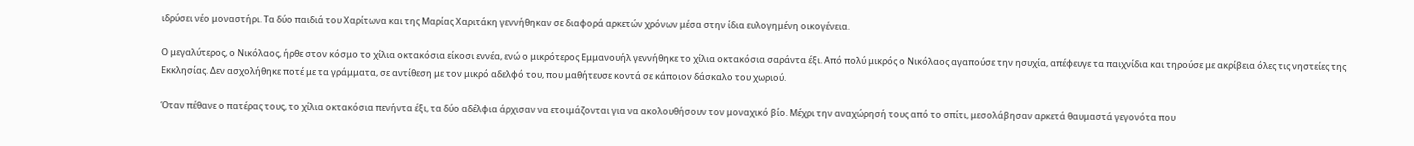ιδρύσει νέο μοναστήρι. Τα δύο παιδιά του Χαρίτωνα και της Μαρίας Χαριτάκη γεννήθηκαν σε διαφορά αρκετών χρόνων μέσα στην ίδια ευλογημένη οικογένεια.

Ο μεγαλύτερος, ο Νικόλαος, ήρθε στον κόσμο το χίλια οκτακόσια είκοσι εννέα, ενώ ο μικρότερος Εμμανουήλ γεννήθηκε το χίλια οκτακόσια σαράντα έξι. Από πολύ μικρός ο Νικόλαος αγαπούσε την ησυχία, απέφευγε τα παιχνίδια και τηρούσε με ακρίβεια όλες τις νηστείες της Εκκλησίας. Δεν ασχολήθηκε ποτέ με τα γράμματα, σε αντίθεση με τον μικρό αδελφό του, που μαθήτευσε κοντά σε κάποιον δάσκαλο του χωριού.

Όταν πέθανε ο πατέρας τους, το χίλια οκτακόσια πενήντα έξι, τα δύο αδέλφια άρχισαν να ετοιμάζονται για να ακολουθήσουν τον μοναχικό βίο. Μέχρι την αναχώρησή τους από το σπίτι, μεσολάβησαν αρκετά θαυμαστά γεγονότα που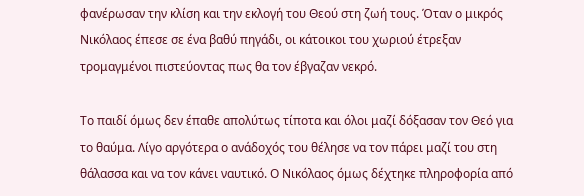φανέρωσαν την κλίση και την εκλογή του Θεού στη ζωή τους. Όταν ο μικρός Νικόλαος έπεσε σε ένα βαθύ πηγάδι, οι κάτοικοι του χωριού έτρεξαν τρομαγμένοι πιστεύοντας πως θα τον έβγαζαν νεκρό.

Το παιδί όμως δεν έπαθε απολύτως τίποτα και όλοι μαζί δόξασαν τον Θεό για το θαύμα. Λίγο αργότερα ο ανάδοχός του θέλησε να τον πάρει μαζί του στη θάλασσα και να τον κάνει ναυτικό. Ο Νικόλαος όμως δέχτηκε πληροφορία από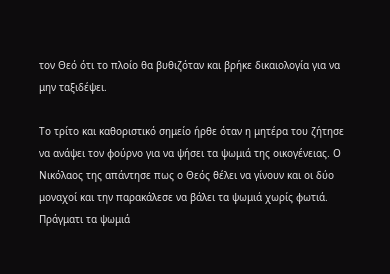τον Θεό ότι το πλοίο θα βυθιζόταν και βρήκε δικαιολογία για να μην ταξιδέψει.

Το τρίτο και καθοριστικό σημείο ήρθε όταν η μητέρα του ζήτησε να ανάψει τον φούρνο για να ψήσει τα ψωμιά της οικογένειας. Ο Νικόλαος της απάντησε πως ο Θεός θέλει να γίνουν και οι δύο μοναχοί και την παρακάλεσε να βάλει τα ψωμιά χωρίς φωτιά. Πράγματι τα ψωμιά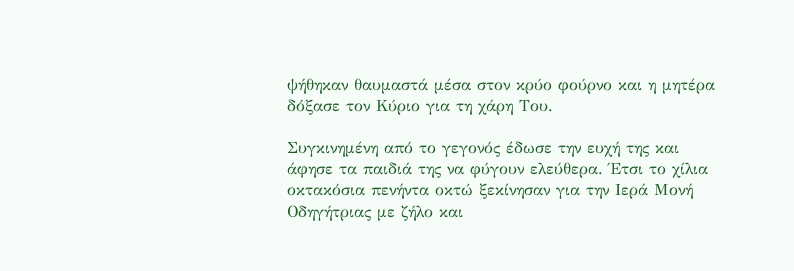ψήθηκαν θαυμαστά μέσα στον κρύο φούρνο και η μητέρα δόξασε τον Κύριο για τη χάρη Του.

Συγκινημένη από το γεγονός έδωσε την ευχή της και άφησε τα παιδιά της να φύγουν ελεύθερα. Έτσι το χίλια οκτακόσια πενήντα οκτώ ξεκίνησαν για την Ιερά Μονή Οδηγήτριας με ζήλο και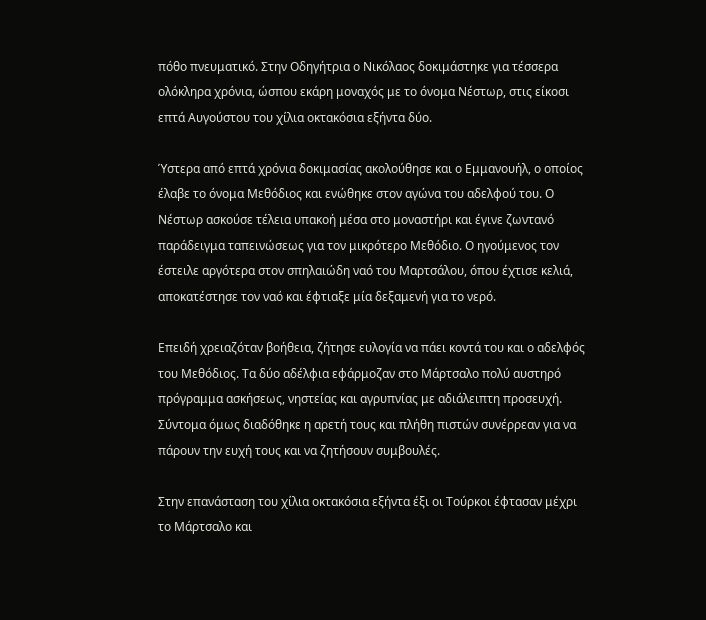πόθο πνευματικό. Στην Οδηγήτρια ο Νικόλαος δοκιμάστηκε για τέσσερα ολόκληρα χρόνια, ώσπου εκάρη μοναχός με το όνομα Νέστωρ, στις είκοσι επτά Αυγούστου του χίλια οκτακόσια εξήντα δύο.

Ύστερα από επτά χρόνια δοκιμασίας ακολούθησε και ο Εμμανουήλ, ο οποίος έλαβε το όνομα Μεθόδιος και ενώθηκε στον αγώνα του αδελφού του. Ο Νέστωρ ασκούσε τέλεια υπακοή μέσα στο μοναστήρι και έγινε ζωντανό παράδειγμα ταπεινώσεως για τον μικρότερο Μεθόδιο. Ο ηγούμενος τον έστειλε αργότερα στον σπηλαιώδη ναό του Μαρτσάλου, όπου έχτισε κελιά, αποκατέστησε τον ναό και έφτιαξε μία δεξαμενή για το νερό.

Επειδή χρειαζόταν βοήθεια, ζήτησε ευλογία να πάει κοντά του και ο αδελφός του Μεθόδιος. Τα δύο αδέλφια εφάρμοζαν στο Μάρτσαλο πολύ αυστηρό πρόγραμμα ασκήσεως, νηστείας και αγρυπνίας με αδιάλειπτη προσευχή. Σύντομα όμως διαδόθηκε η αρετή τους και πλήθη πιστών συνέρρεαν για να πάρουν την ευχή τους και να ζητήσουν συμβουλές.

Στην επανάσταση του χίλια οκτακόσια εξήντα έξι οι Τούρκοι έφτασαν μέχρι το Μάρτσαλο και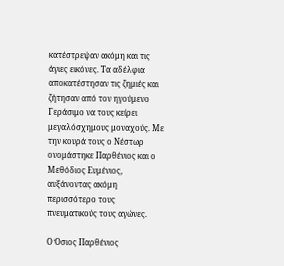κατέστρεψαν ακόμη και τις άγιες εικόνες. Τα αδέλφια αποκατέστησαν τις ζημιές και ζήτησαν από τον ηγούμενο Γεράσιμο να τους κείρει μεγαλόσχημους μοναχούς. Με την κουρά τους ο Νέστωρ ονομάστηκε Παρθένιος και ο Μεθόδιος Ευμένιος, αυξάνοντας ακόμη περισσότερο τους πνευματικούς τους αγώνες.

Ο Όσιος Παρθένιος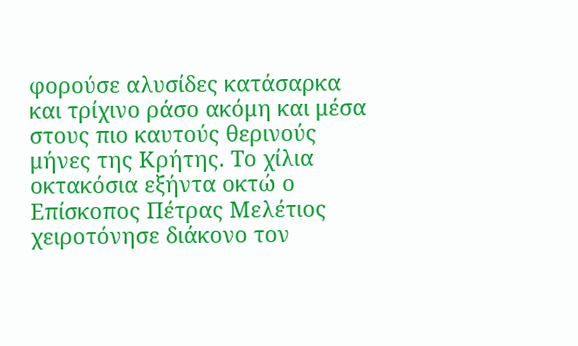φορούσε αλυσίδες κατάσαρκα και τρίχινο ράσο ακόμη και μέσα στους πιο καυτούς θερινούς μήνες της Κρήτης. Το χίλια οκτακόσια εξήντα οκτώ ο Επίσκοπος Πέτρας Μελέτιος χειροτόνησε διάκονο τον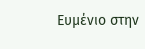Ευμένιο στην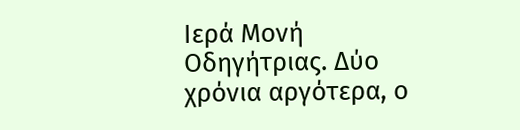Ιερά Μονή Οδηγήτριας. Δύο χρόνια αργότερα, ο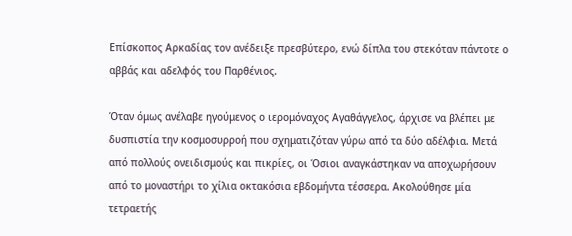Επίσκοπος Αρκαδίας τον ανέδειξε πρεσβύτερο, ενώ δίπλα του στεκόταν πάντοτε ο αββάς και αδελφός του Παρθένιος.

Όταν όμως ανέλαβε ηγούμενος ο ιερομόναχος Αγαθάγγελος, άρχισε να βλέπει με δυσπιστία την κοσμοσυρροή που σχηματιζόταν γύρω από τα δύο αδέλφια. Μετά από πολλούς ονειδισμούς και πικρίες, οι Όσιοι αναγκάστηκαν να αποχωρήσουν από το μοναστήρι το χίλια οκτακόσια εβδομήντα τέσσερα. Ακολούθησε μία τετραετής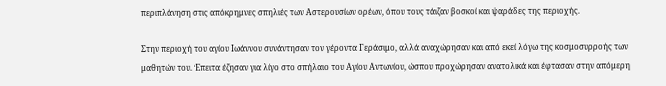περιπλάνηση στις απόκρημνες σπηλιές των Αστερουσίων ορέων, όπου τους τάιζαν βοσκοί και ψαράδες της περιοχής.

Στην περιοχή του αγίου Ιωάννου συνάντησαν τον γέροντα Γεράσιμο, αλλά αναχώρησαν και από εκεί λόγω της κοσμοσυρροής των μαθητών του. Έπειτα έζησαν για λίγο στο σπήλαιο του Αγίου Αντωνίου, ώσπου προχώρησαν ανατολικά και έφτασαν στην απόμερη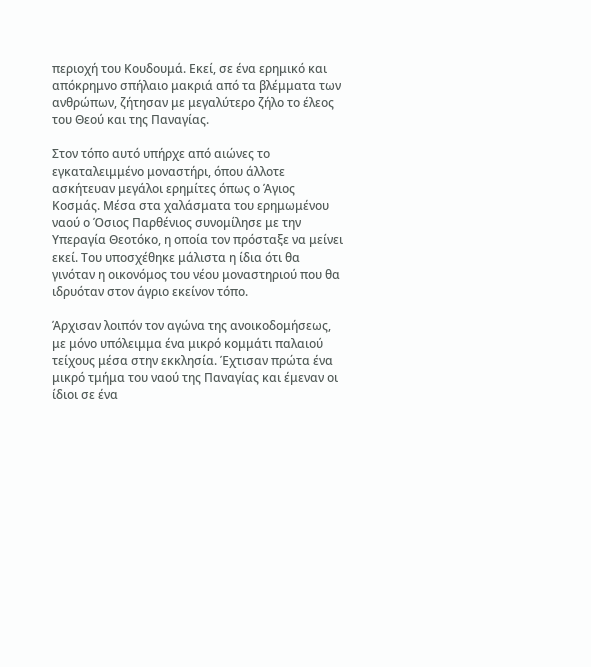περιοχή του Κουδουμά. Εκεί, σε ένα ερημικό και απόκρημνο σπήλαιο μακριά από τα βλέμματα των ανθρώπων, ζήτησαν με μεγαλύτερο ζήλο το έλεος του Θεού και της Παναγίας.

Στον τόπο αυτό υπήρχε από αιώνες το εγκαταλειμμένο μοναστήρι, όπου άλλοτε ασκήτευαν μεγάλοι ερημίτες όπως ο Άγιος Κοσμάς. Μέσα στα χαλάσματα του ερημωμένου ναού ο Όσιος Παρθένιος συνομίλησε με την Υπεραγία Θεοτόκο, η οποία τον πρόσταξε να μείνει εκεί. Του υποσχέθηκε μάλιστα η ίδια ότι θα γινόταν η οικονόμος του νέου μοναστηριού που θα ιδρυόταν στον άγριο εκείνον τόπο.

Άρχισαν λοιπόν τον αγώνα της ανοικοδομήσεως, με μόνο υπόλειμμα ένα μικρό κομμάτι παλαιού τείχους μέσα στην εκκλησία. Έχτισαν πρώτα ένα μικρό τμήμα του ναού της Παναγίας και έμεναν οι ίδιοι σε ένα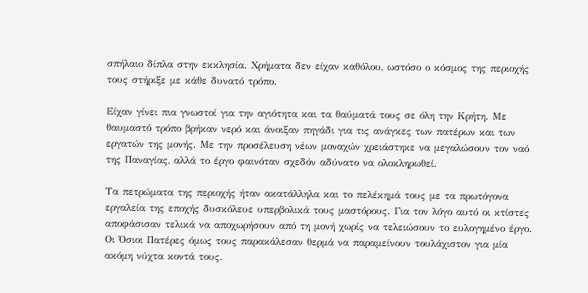σπήλαιο δίπλα στην εκκλησία. Χρήματα δεν είχαν καθόλου, ωστόσο ο κόσμος της περιοχής τους στήριξε με κάθε δυνατό τρόπο.

Είχαν γίνει πια γνωστοί για την αγιότητα και τα θαύματά τους σε όλη την Κρήτη. Με θαυμαστό τρόπο βρήκαν νερό και άνοιξαν πηγάδι για τις ανάγκες των πατέρων και των εργατών της μονής. Με την προσέλευση νέων μοναχών χρειάστηκε να μεγαλώσουν τον ναό της Παναγίας, αλλά το έργο φαινόταν σχεδόν αδύνατο να ολοκληρωθεί.

Τα πετρώματα της περιοχής ήταν ακατάλληλα και το πελέκημά τους με τα πρωτόγονα εργαλεία της εποχής δυσκόλευε υπερβολικά τους μαστόρους. Για τον λόγο αυτό οι κτίστες αποφάσισαν τελικά να αποχωρήσουν από τη μονή χωρίς να τελειώσουν το ευλογημένο έργο. Οι Όσιοι Πατέρες όμως τους παρακάλεσαν θερμά να παραμείνουν τουλάχιστον για μία ακόμη νύχτα κοντά τους.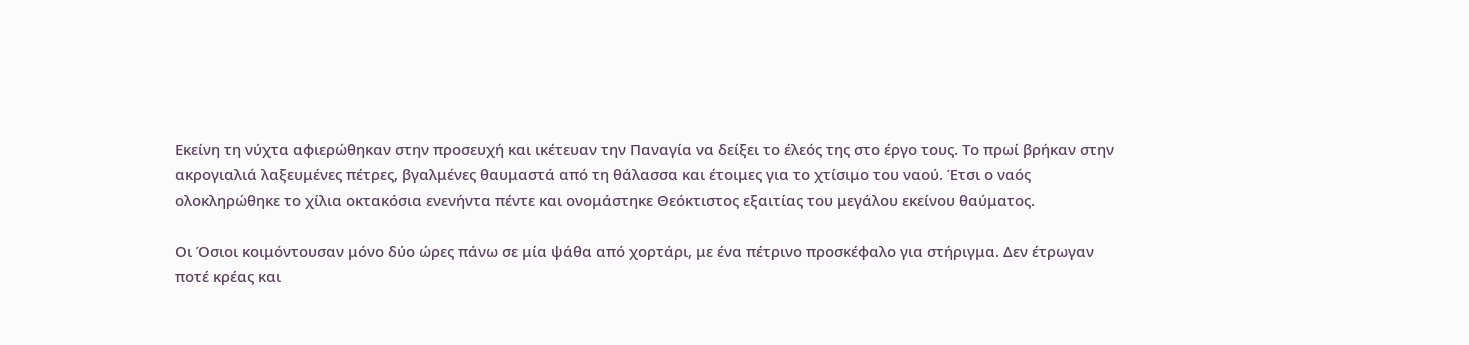Εκείνη τη νύχτα αφιερώθηκαν στην προσευχή και ικέτευαν την Παναγία να δείξει το έλεός της στο έργο τους. Το πρωί βρήκαν στην ακρογιαλιά λαξευμένες πέτρες, βγαλμένες θαυμαστά από τη θάλασσα και έτοιμες για το χτίσιμο του ναού. Έτσι ο ναός ολοκληρώθηκε το χίλια οκτακόσια ενενήντα πέντε και ονομάστηκε Θεόκτιστος εξαιτίας του μεγάλου εκείνου θαύματος.

Οι Όσιοι κοιμόντουσαν μόνο δύο ώρες πάνω σε μία ψάθα από χορτάρι, με ένα πέτρινο προσκέφαλο για στήριγμα. Δεν έτρωγαν ποτέ κρέας και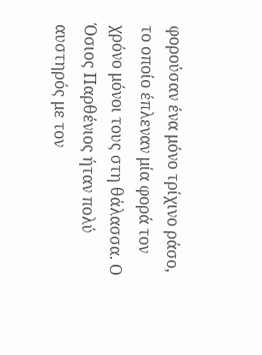φορούσαν ένα μόνο τρίχινο ράσο, το οποίο έπλεναν μία φορά τον χρόνο μόνοι τους στη θάλασσα. Ο Όσιος Παρθένιος ήταν πολύ αυστηρός με τον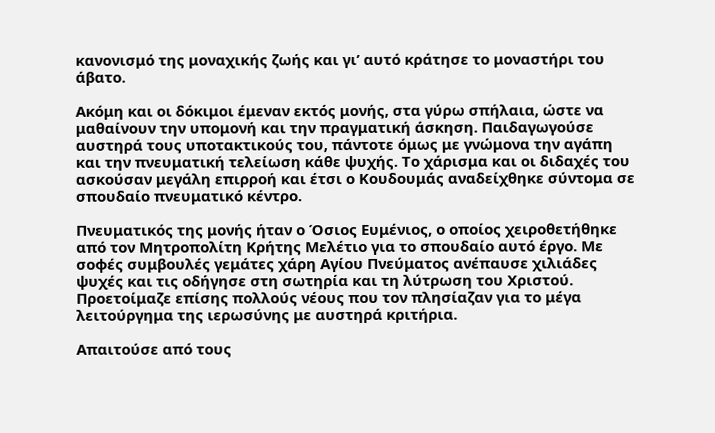κανονισμό της μοναχικής ζωής και γι’ αυτό κράτησε το μοναστήρι του άβατο.

Ακόμη και οι δόκιμοι έμεναν εκτός μονής, στα γύρω σπήλαια, ώστε να μαθαίνουν την υπομονή και την πραγματική άσκηση. Παιδαγωγούσε αυστηρά τους υποτακτικούς του, πάντοτε όμως με γνώμονα την αγάπη και την πνευματική τελείωση κάθε ψυχής. Το χάρισμα και οι διδαχές του ασκούσαν μεγάλη επιρροή και έτσι ο Κουδουμάς αναδείχθηκε σύντομα σε σπουδαίο πνευματικό κέντρο.

Πνευματικός της μονής ήταν ο Όσιος Ευμένιος, ο οποίος χειροθετήθηκε από τον Μητροπολίτη Κρήτης Μελέτιο για το σπουδαίο αυτό έργο. Με σοφές συμβουλές γεμάτες χάρη Αγίου Πνεύματος ανέπαυσε χιλιάδες ψυχές και τις οδήγησε στη σωτηρία και τη λύτρωση του Χριστού. Προετοίμαζε επίσης πολλούς νέους που τον πλησίαζαν για το μέγα λειτούργημα της ιερωσύνης με αυστηρά κριτήρια.

Απαιτούσε από τους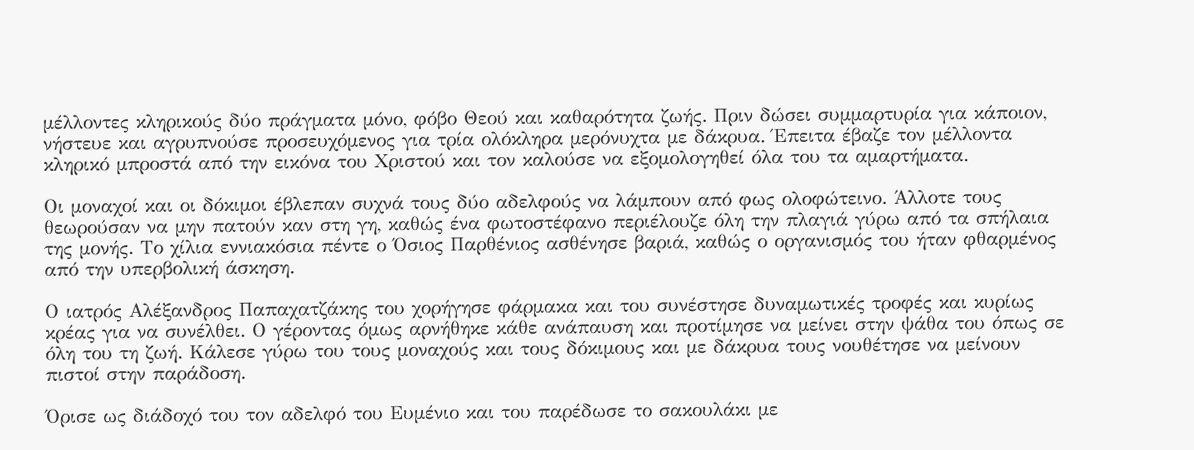μέλλοντες κληρικούς δύο πράγματα μόνο, φόβο Θεού και καθαρότητα ζωής. Πριν δώσει συμμαρτυρία για κάποιον, νήστευε και αγρυπνούσε προσευχόμενος για τρία ολόκληρα μερόνυχτα με δάκρυα. Έπειτα έβαζε τον μέλλοντα κληρικό μπροστά από την εικόνα του Χριστού και τον καλούσε να εξομολογηθεί όλα του τα αμαρτήματα.

Οι μοναχοί και οι δόκιμοι έβλεπαν συχνά τους δύο αδελφούς να λάμπουν από φως ολοφώτεινο. Άλλοτε τους θεωρούσαν να μην πατούν καν στη γη, καθώς ένα φωτοστέφανο περιέλουζε όλη την πλαγιά γύρω από τα σπήλαια της μονής. Το χίλια εννιακόσια πέντε ο Όσιος Παρθένιος ασθένησε βαριά, καθώς ο οργανισμός του ήταν φθαρμένος από την υπερβολική άσκηση.

Ο ιατρός Αλέξανδρος Παπαχατζάκης του χορήγησε φάρμακα και του συνέστησε δυναμωτικές τροφές και κυρίως κρέας για να συνέλθει. Ο γέροντας όμως αρνήθηκε κάθε ανάπαυση και προτίμησε να μείνει στην ψάθα του όπως σε όλη του τη ζωή. Κάλεσε γύρω του τους μοναχούς και τους δόκιμους και με δάκρυα τους νουθέτησε να μείνουν πιστοί στην παράδοση.

Όρισε ως διάδοχό του τον αδελφό του Ευμένιο και του παρέδωσε το σακουλάκι με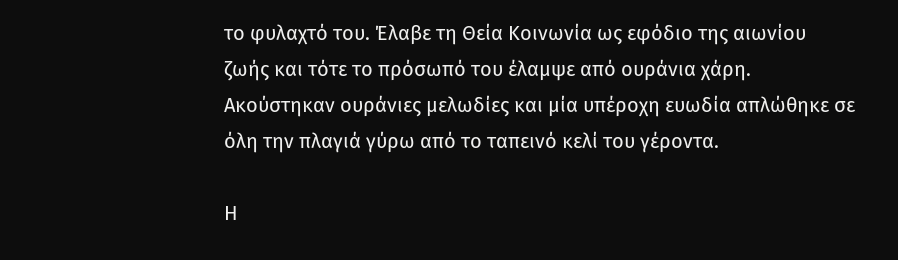το φυλαχτό του. Έλαβε τη Θεία Κοινωνία ως εφόδιο της αιωνίου ζωής και τότε το πρόσωπό του έλαμψε από ουράνια χάρη. Ακούστηκαν ουράνιες μελωδίες και μία υπέροχη ευωδία απλώθηκε σε όλη την πλαγιά γύρω από το ταπεινό κελί του γέροντα.

Η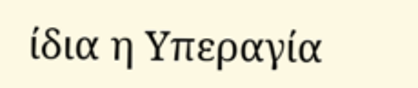ίδια η Υπεραγία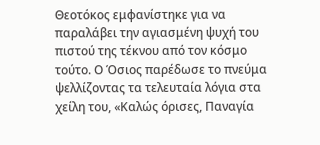Θεοτόκος εμφανίστηκε για να παραλάβει την αγιασμένη ψυχή του πιστού της τέκνου από τον κόσμο τούτο. Ο Όσιος παρέδωσε το πνεύμα ψελλίζοντας τα τελευταία λόγια στα χείλη του, «Καλώς όρισες, Παναγία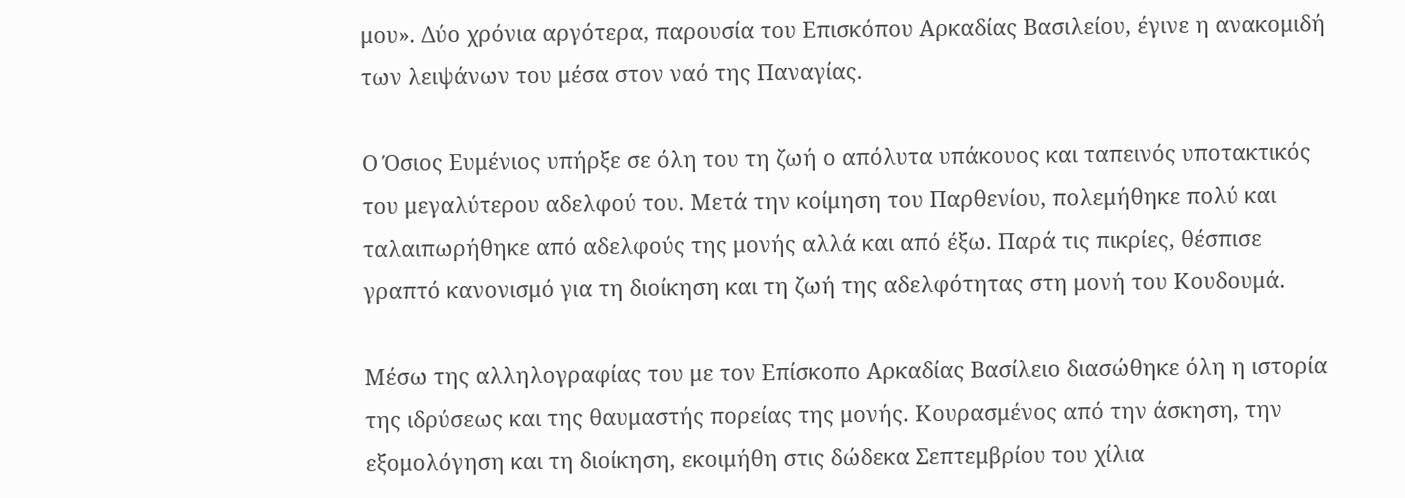μου». Δύο χρόνια αργότερα, παρουσία του Επισκόπου Αρκαδίας Βασιλείου, έγινε η ανακομιδή των λειψάνων του μέσα στον ναό της Παναγίας.

Ο Όσιος Ευμένιος υπήρξε σε όλη του τη ζωή ο απόλυτα υπάκουος και ταπεινός υποτακτικός του μεγαλύτερου αδελφού του. Μετά την κοίμηση του Παρθενίου, πολεμήθηκε πολύ και ταλαιπωρήθηκε από αδελφούς της μονής αλλά και από έξω. Παρά τις πικρίες, θέσπισε γραπτό κανονισμό για τη διοίκηση και τη ζωή της αδελφότητας στη μονή του Κουδουμά.

Μέσω της αλληλογραφίας του με τον Επίσκοπο Αρκαδίας Βασίλειο διασώθηκε όλη η ιστορία της ιδρύσεως και της θαυμαστής πορείας της μονής. Κουρασμένος από την άσκηση, την εξομολόγηση και τη διοίκηση, εκοιμήθη στις δώδεκα Σεπτεμβρίου του χίλια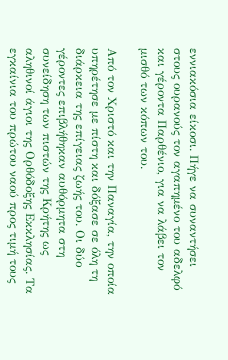εννιακόσια είκοσι. Πήγε να συναντήσει στους ουρανούς τον αγαπημένο του αδελφό και γέροντα Παρθένιο, για να λάβει τον μισθό των κόπων του.

Από τον Χριστό και την Παναγία, την οποία υπηρέτησε με πίστη και δόξασε σε όλη τη διάρκεια της επίγειας ζωής του. Οι δύο γέροντες επιβλήθηκαν αυθόρμητα στη συνείδηση των πιστών της Κρήτης ως αληθινοί άγιοι της Ορθόδοξης Εκκλησίας. Τα εγκαίνια του πρώτου ναού προς τιμή τους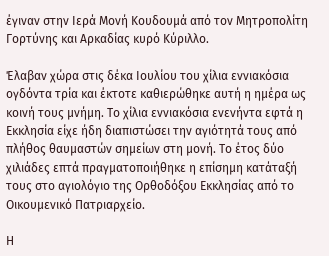έγιναν στην Ιερά Μονή Κουδουμά από τον Μητροπολίτη Γορτύνης και Αρκαδίας κυρό Κύριλλο.

Έλαβαν χώρα στις δέκα Ιουλίου του χίλια εννιακόσια ογδόντα τρία και έκτοτε καθιερώθηκε αυτή η ημέρα ως κοινή τους μνήμη. Το χίλια εννιακόσια ενενήντα εφτά η Εκκλησία είχε ήδη διαπιστώσει την αγιότητά τους από πλήθος θαυμαστών σημείων στη μονή. Το έτος δύο χιλιάδες επτά πραγματοποιήθηκε η επίσημη κατάταξή τους στο αγιολόγιο της Ορθοδόξου Εκκλησίας από το Οικουμενικό Πατριαρχείο.

Η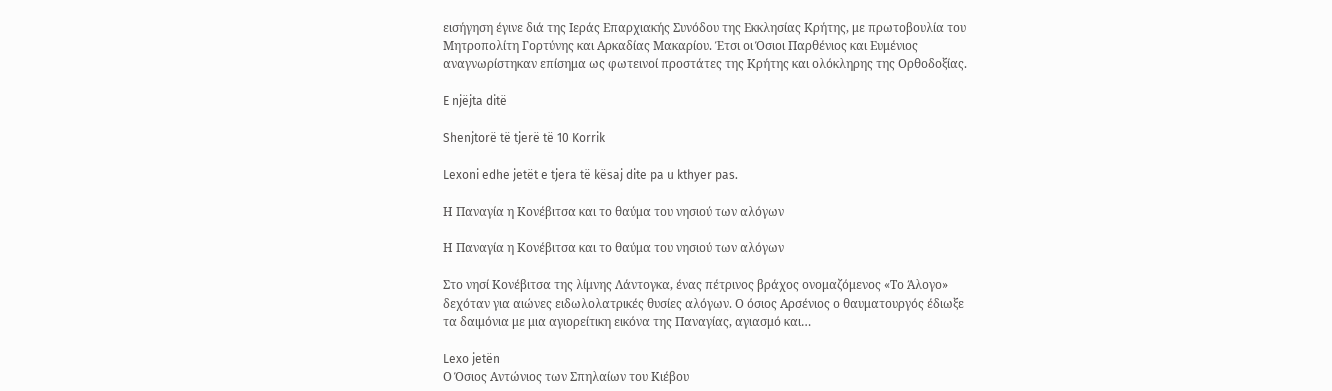εισήγηση έγινε διά της Ιεράς Επαρχιακής Συνόδου της Εκκλησίας Κρήτης, με πρωτοβουλία του Μητροπολίτη Γορτύνης και Αρκαδίας Μακαρίου. Έτσι οι Όσιοι Παρθένιος και Ευμένιος αναγνωρίστηκαν επίσημα ως φωτεινοί προστάτες της Κρήτης και ολόκληρης της Ορθοδοξίας.

E njëjta ditë

Shenjtorë të tjerë të 10 Korrik

Lexoni edhe jetët e tjera të kësaj dite pa u kthyer pas.

Η Παναγία η Κονέβιτσα και το θαύμα του νησιού των αλόγων

Η Παναγία η Κονέβιτσα και το θαύμα του νησιού των αλόγων

Στο νησί Κονέβιτσα της λίμνης Λάντογκα, ένας πέτρινος βράχος ονομαζόμενος «Το Άλογο» δεχόταν για αιώνες ειδωλολατρικές θυσίες αλόγων. Ο όσιος Αρσένιος ο θαυματουργός έδιωξε τα δαιμόνια με μια αγιορείτικη εικόνα της Παναγίας, αγιασμό και…

Lexo jetën
Ο Όσιος Αντώνιος των Σπηλαίων του Κιέβου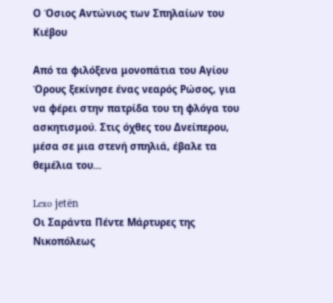Ο Όσιος Αντώνιος των Σπηλαίων του Κιέβου

Από τα φιλόξενα μονοπάτια του Αγίου Όρους ξεκίνησε ένας νεαρός Ρώσος, για να φέρει στην πατρίδα του τη φλόγα του ασκητισμού. Στις όχθες του Δνείπερου, μέσα σε μια στενή σπηλιά, έβαλε τα θεμέλια του…

Lexo jetën
Οι Σαράντα Πέντε Μάρτυρες της Νικοπόλεως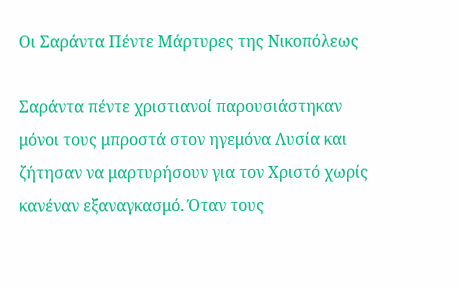Οι Σαράντα Πέντε Μάρτυρες της Νικοπόλεως

Σαράντα πέντε χριστιανοί παρουσιάστηκαν μόνοι τους μπροστά στον ηγεμόνα Λυσία και ζήτησαν να μαρτυρήσουν για τον Χριστό χωρίς κανέναν εξαναγκασμό. Όταν τους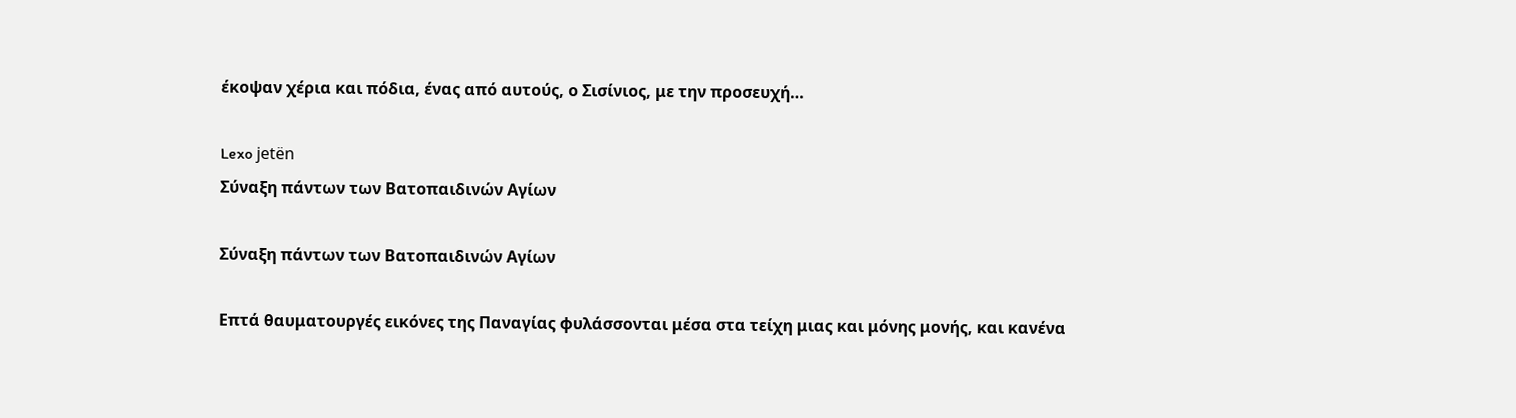έκοψαν χέρια και πόδια, ένας από αυτούς, ο Σισίνιος, με την προσευχή…

Lexo jetën
Σύναξη πάντων των Βατοπαιδινών Αγίων

Σύναξη πάντων των Βατοπαιδινών Αγίων

Επτά θαυματουργές εικόνες της Παναγίας φυλάσσονται μέσα στα τείχη μιας και μόνης μονής, και κανένα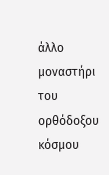άλλο μοναστήρι του ορθόδοξου κόσμου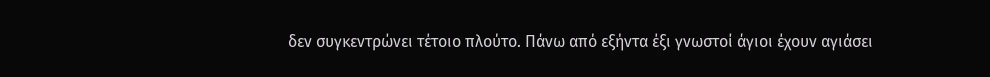δεν συγκεντρώνει τέτοιο πλούτο. Πάνω από εξήντα έξι γνωστοί άγιοι έχουν αγιάσει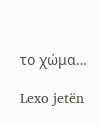το χώμα…

Lexo jetën